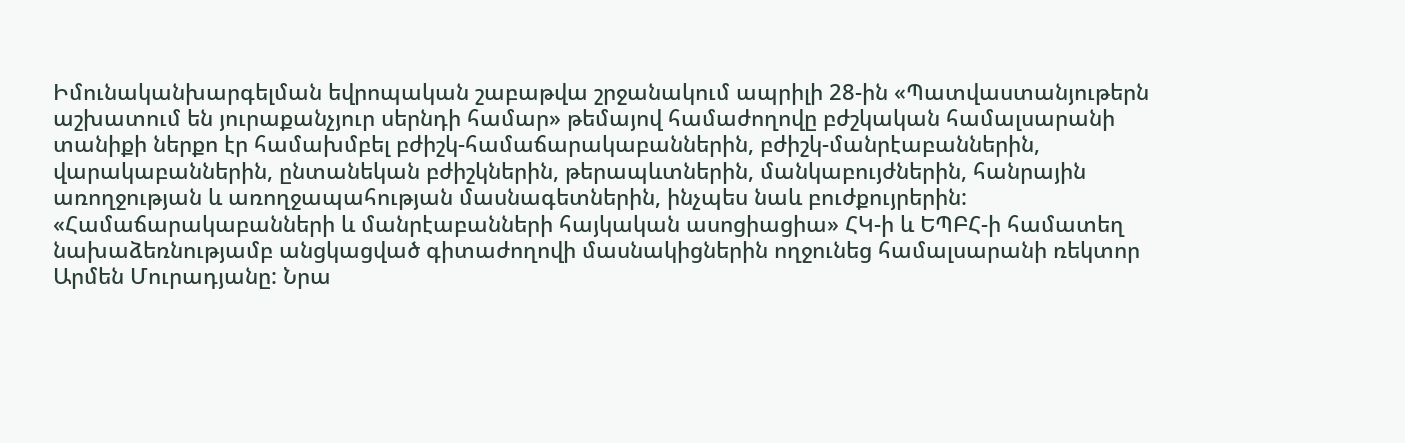Իմունականխարգելման եվրոպական շաբաթվա շրջանակում ապրիլի 28-ին «Պատվաստանյութերն աշխատում են յուրաքանչյուր սերնդի համար» թեմայով համաժողովը բժշկական համալսարանի տանիքի ներքո էր համախմբել բժիշկ-համաճարակաբաններին, բժիշկ-մանրէաբաններին, վարակաբաններին, ընտանեկան բժիշկներին, թերապևտներին, մանկաբույժներին, հանրային առողջության և առողջապահության մասնագետներին, ինչպես նաև բուժքույրերին:
«Համաճարակաբանների և մանրէաբանների հայկական ասոցիացիա» ՀԿ-ի և ԵՊԲՀ-ի համատեղ նախաձեռնությամբ անցկացված գիտաժողովի մասնակիցներին ողջունեց համալսարանի ռեկտոր Արմեն Մուրադյանը: Նրա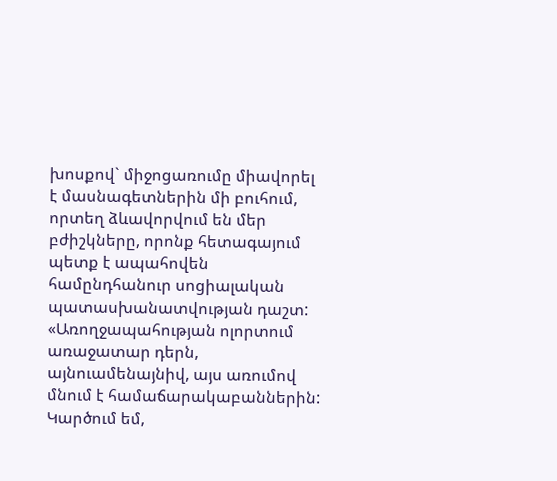խոսքով` միջոցառումը միավորել է մասնագետներին մի բուհում, որտեղ ձևավորվում են մեր բժիշկները, որոնք հետագայում պետք է ապահովեն համընդհանուր սոցիալական պատասխանատվության դաշտ: «Առողջապահության ոլորտում առաջատար դերն, այնուամենայնիվ, այս առումով մնում է համաճարակաբաններին: Կարծում եմ,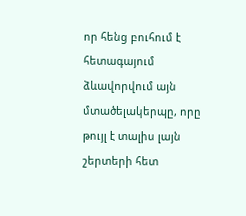որ հենց բուհում է հետագայում ձևավորվում այն մտածելակերպը, որը թույլ է տալիս լայն շերտերի հետ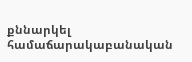քննարկել համաճարակաբանական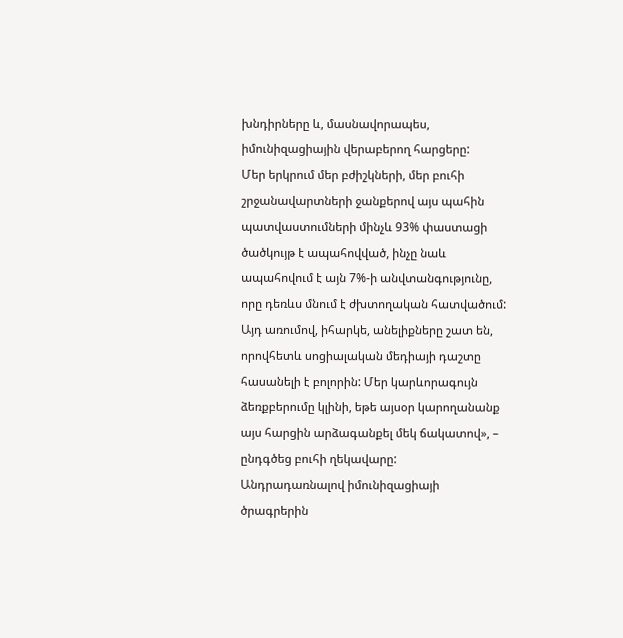խնդիրները և, մասնավորապես, իմունիզացիային վերաբերող հարցերը:
Մեր երկրում մեր բժիշկների, մեր բուհի շրջանավարտների ջանքերով այս պահին պատվաստումների մինչև 93% փաստացի ծածկույթ է ապահովված, ինչը նաև ապահովում է այն 7%-ի անվտանգությունը, որը դեռևս մնում է ժխտողական հատվածում: Այդ առումով, իհարկե, անելիքները շատ են, որովհետև սոցիալական մեդիայի դաշտը հասանելի է բոլորին: Մեր կարևորագույն ձեռքբերումը կլինի, եթե այսօր կարողանանք այս հարցին արձագանքել մեկ ճակատով», – ընդգծեց բուհի ղեկավարը:
Անդրադառնալով իմունիզացիայի ծրագրերին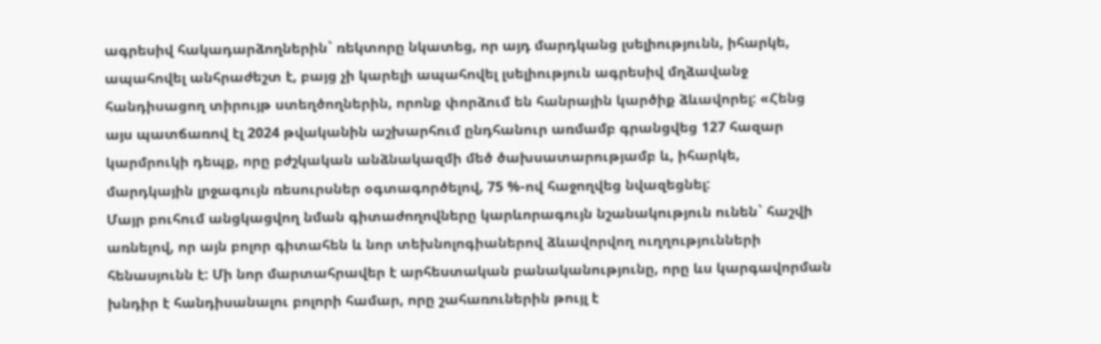ագրեսիվ հակադարձողներին` ռեկտորը նկատեց, որ այդ մարդկանց լսելիությունն, իհարկե, ապահովել անհրաժեշտ է, բայց չի կարելի ապահովել լսելիություն ագրեսիվ մղձավանջ հանդիսացող տիրույթ ստեղծողներին, որոնք փորձում են հանրային կարծիք ձևավորել: «Հենց այս պատճառով էլ 2024 թվականին աշխարհում ընդհանուր առմամբ գրանցվեց 127 հազար կարմրուկի դեպք, որը բժշկական անձնակազմի մեծ ծախսատարությամբ և, իհարկե, մարդկային լրջագույն ռեսուրսներ օգտագործելով, 75 %-ով հաջողվեց նվազեցնել:
Մայր բուհում անցկացվող նման գիտաժողովները կարևորագույն նշանակություն ունեն` հաշվի առնելով, որ այն բոլոր գիտահեն և նոր տեխնոլոգիաներով ձևավորվող ուղղությունների հենասյունն է: Մի նոր մարտահրավեր է արհեստական բանականությունը, որը ևս կարգավորման խնդիր է հանդիսանալու բոլորի համար, որը շահառուներին թույլ է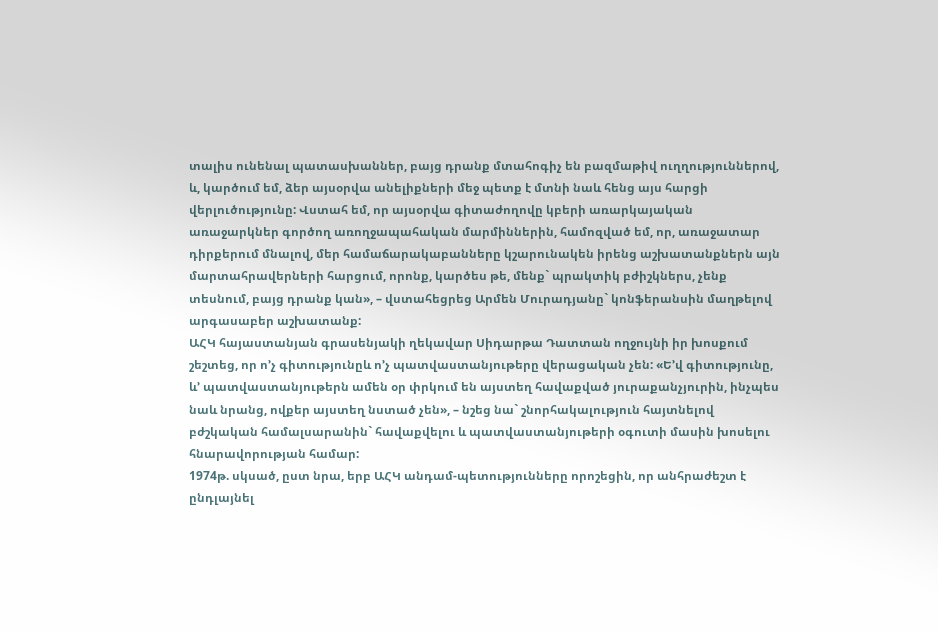տալիս ունենալ պատասխաններ, բայց դրանք մտահոգիչ են բազմաթիվ ուղղություններով, և, կարծում եմ, ձեր այսօրվա անելիքների մեջ պետք է մտնի նաև հենց այս հարցի վերլուծությունը: Վստահ եմ, որ այսօրվա գիտաժողովը կբերի առարկայական առաջարկներ գործող առողջապահական մարմիններին, համոզված եմ, որ, առաջատար դիրքերում մնալով, մեր համաճարակաբանները կշարունակեն իրենց աշխատանքներն այն մարտահրավերների հարցում, որոնք, կարծես թե, մենք` պրակտիկ բժիշկներս, չենք տեսնում, բայց դրանք կան», – վստահեցրեց Արմեն Մուրադյանը` կոնֆերանսին մաղթելով արգասաբեր աշխատանք:
ԱՀԿ հայաստանյան գրասենյակի ղեկավար Սիդարթա Դատտան ողջույնի իր խոսքում շեշտեց, որ ո’չ գիտությունըև ո’չ պատվաստանյութերը վերացական չեն: «Ե’վ գիտությունը, և’ պատվաստանյութերն ամեն օր փրկում են այստեղ հավաքված յուրաքանչյուրին, ինչպես նաև նրանց, ովքեր այստեղ նստած չեն», – նշեց նա` շնորհակալություն հայտնելով բժշկական համալսարանին` հավաքվելու և պատվաստանյութերի օգուտի մասին խոսելու հնարավորության համար:
1974թ. սկսած, ըստ նրա, երբ ԱՀԿ անդամ-պետությունները որոշեցին, որ անհրաժեշտ է ընդլայնել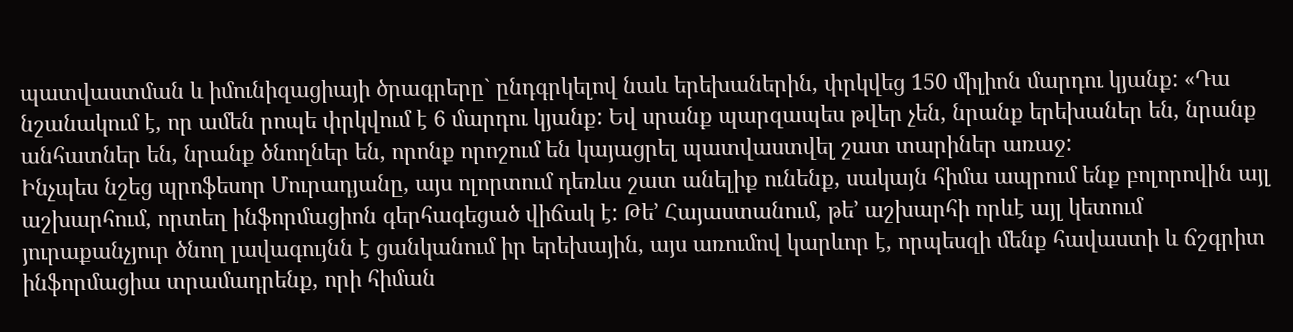պատվաստման և իմունիզացիայի ծրագրերը` ընդգրկելով նաև երեխաներին, փրկվեց 150 միլիոն մարդու կյանք: «Դա նշանակում է, որ ամեն րոպե փրկվում է 6 մարդու կյանք: Եվ սրանք պարզապես թվեր չեն, նրանք երեխաներ են, նրանք անհատներ են, նրանք ծնողներ են, որոնք որոշում են կայացրել պատվաստվել շատ տարիներ առաջ:
Ինչպես նշեց պրոֆեսոր Մուրադյանը, այս ոլորտում դեռևս շատ անելիք ունենք, սակայն հիմա ապրում ենք բոլորովին այլ աշխարհում, որտեղ ինֆորմացիոն գերհագեցած վիճակ է: Թե’ Հայաստանում, թե’ աշխարհի որևէ այլ կետում յուրաքանչյուր ծնող լավագույնն է ցանկանում իր երեխային, այս առումով կարևոր է, որպեսզի մենք հավաստի և ճշգրիտ ինֆորմացիա տրամադրենք, որի հիման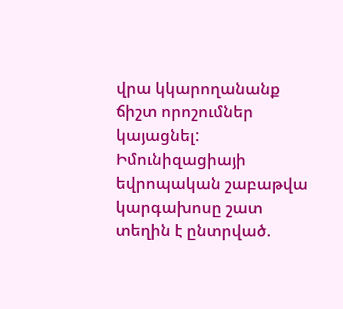վրա կկարողանանք ճիշտ որոշումներ կայացնել: Իմունիզացիայի եվրոպական շաբաթվա կարգախոսը շատ տեղին է ընտրված.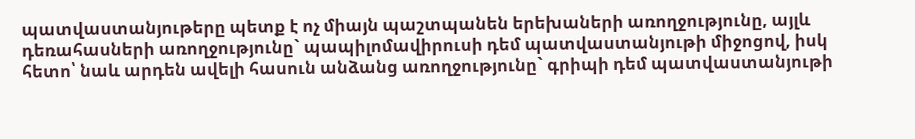պատվաստանյութերը պետք է ոչ միայն պաշտպանեն երեխաների առողջությունը, այլև դեռահասների առողջությունը` պապիլոմավիրուսի դեմ պատվաստանյութի միջոցով, իսկ հետո՝ նաև արդեն ավելի հասուն անձանց առողջությունը` գրիպի դեմ պատվաստանյութի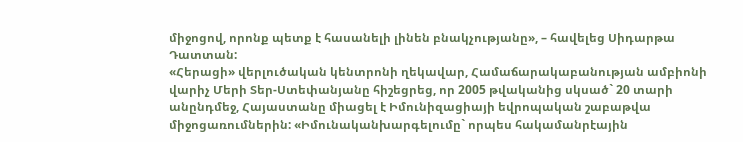միջոցով, որոնք պետք է հասանելի լինեն բնակչությանը», – հավելեց Սիդարթա Դատտան:
«Հերացի» վերլուծական կենտրոնի ղեկավար, Համաճարակաբանության ամբիոնի վարիչ Մերի Տեր-Ստեփանյանը հիշեցրեց, որ 2005 թվականից սկսած` 20 տարի անընդմեջ, Հայաստանը միացել է Իմունիզացիայի եվրոպական շաբաթվա միջոցառումներին: «Իմունականխարգելումը` որպես հակամանրէային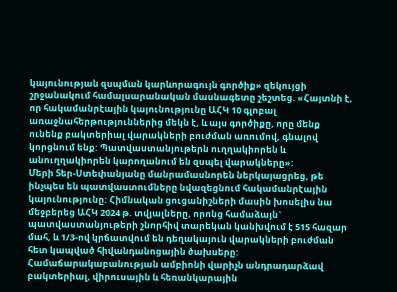կայունության զսպման կարևորագույն գործիք» զեկույցի շրջանակում համալսարանական մասնագետը շեշտեց. «Հայտնի է, որ հակամանրէային կայունությունը ԱՀԿ 10 գլոբալ առաջնահերթություններից մեկն է, և այս գործիքը, որը մենք ունենք բակտերիալ վարակների բուժման առումով, գնալով կորցնում ենք: Պատվաստանյութերն ուղղակիորեն և անուղղակիորեն կարողանում են զսպել վարակները»:
Մերի Տեր-Ստեփանյանը մանրամասնորեն ներկայացրեց, թե ինչպես են պատվաստումները նվազեցնում հակամանրէային կայունությունը: Հիմնական ցուցանիշների մասին խոսելիս նա մեջբերեց ԱՀԿ 2024 թ. տվյալները, որոնց համաձայն` պատվաստանյութերի շնորհիվ տարեկան կանխվում է 515 հազար մահ, և 1/3-ով կրճատվում են դեղակայուն վարակների բուժման հետ կապված հիվանդանոցային ծախսերը:
Համաճարակաբանության ամբիոնի վարիչն անդրադարձավ բակտերիալ, վիրուսային և հեռանկարային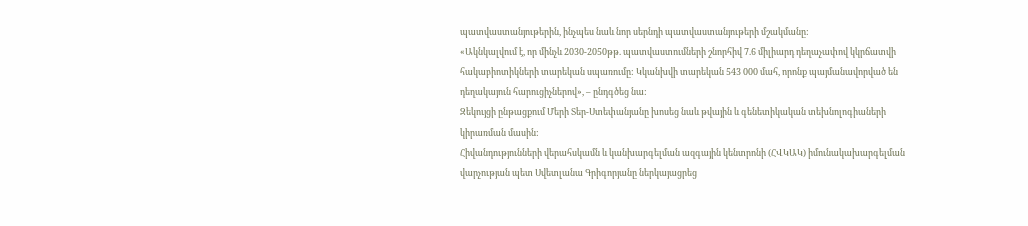պատվաստանյութերին, ինչպես նաև նոր սերնդի պատվաստանյութերի մշակմանը:
«Ակնկալվում է, որ մինչև 2030-2050թթ. պատվաստումների շնորհիվ 7.6 միլիարդ դեղաչափով կկրճատվի հակաբիոտիկների տարեկան սպառումը: Կկանխվի տարեկան 543 000 մահ, որոնք պայմանավորված են դեղակայուն հարուցիչներով», – ընդգծեց նա:
Զեկույցի ընթացքում Մերի Տեր-Ստեփանյանը խոսեց նաև թվային և գենետիկական տեխնոլոգիաների կիրառման մասին:
Հիվանդությունների վերահսկամն և կանխարգելման ազգային կենտրոնի (ՀՎԿԱԿ) իմունակախարգելման վարչության պետ Սվետլանա Գրիգորյանը ներկայացրեց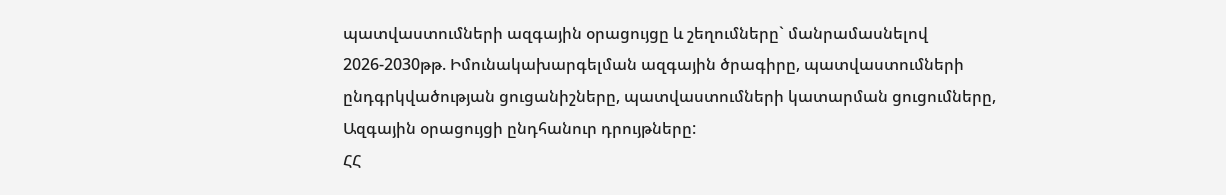պատվաստումների ազգային օրացույցը և շեղումները` մանրամասնելով 2026-2030թթ. Իմունակախարգելման ազգային ծրագիրը, պատվաստումների ընդգրկվածության ցուցանիշները, պատվաստումների կատարման ցուցումները, Ազգային օրացույցի ընդհանուր դրույթները:
ՀՀ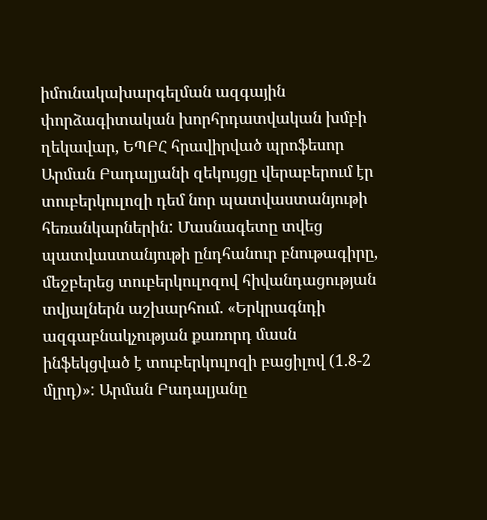իմունակախարգելման ազգային փորձագիտական խորհրդատվական խմբի ղեկավար, ԵՊԲՀ հրավիրված պրոֆեսոր Արման Բադալյանի զեկույցը վերաբերում էր տուբերկուլոզի դեմ նոր պատվաստանյութի հեռանկարներին: Մասնագետը տվեց պատվաստանյութի ընդհանուր բնութագիրը, մեջբերեց տուբերկուլոզով հիվանդացության տվյալներն աշխարհում. «Երկրագնդի ազգաբնակչության քառորդ մասն ինֆեկցված է տուբերկուլոզի բացիլով (1.8-2 մլրդ)»: Արման Բադալյանը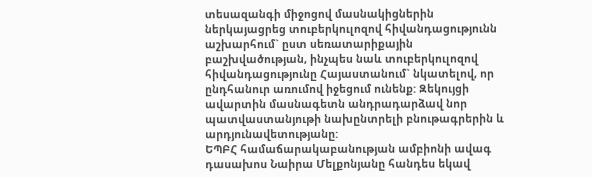տեսազանգի միջոցով մասնակիցներին ներկայացրեց տուբերկուլոզով հիվանդացությունն աշխարհում` ըստ սեռատարիքային բաշխվածության, ինչպես նաև տուբերկուլոզով հիվանդացությունը Հայաստանում` նկատելով, որ ընդհանուր առումով իջեցում ունենք: Զեկույցի ավարտին մասնագետն անդրադարձավ նոր պատվաստանյութի նախընտրելի բնութագրերին և արդյունավետությանը:
ԵՊԲՀ համաճարակաբանության ամբիոնի ավագ դասախոս Նաիրա Մելքոնյանը հանդես եկավ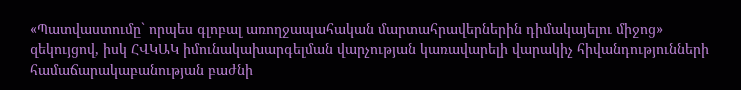«Պատվաստումը` որպես գլոբալ առողջապահական մարտահրավերներին դիմակայելու միջոց» զեկույցով, իսկ ՀՎԿԱԿ իմունակախարգելման վարչության կառավարելի վարակիչ հիվանդությունների համաճարակաբանության բաժնի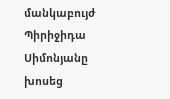մանկաբույժ Պիրիջիդա Սիմոնյանը խոսեց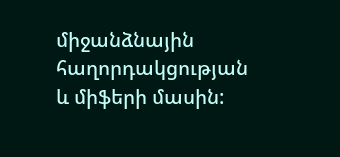միջանձնային հաղորդակցության և միֆերի մասին: